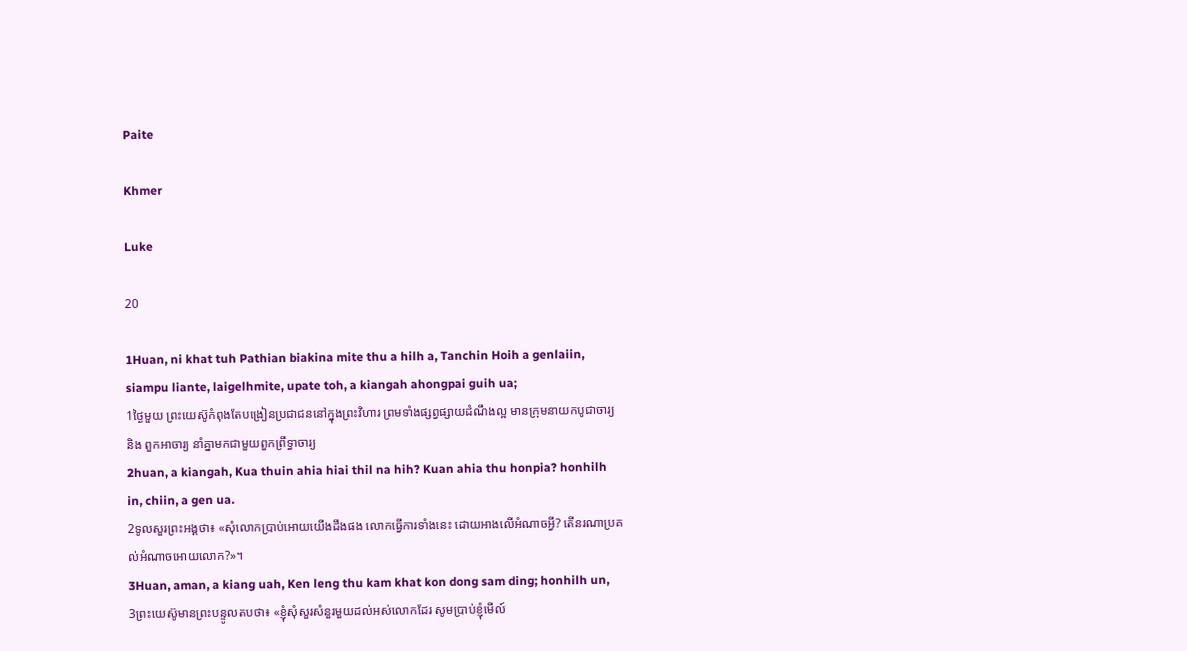Paite

Khmer

Luke

20

1Huan, ni khat tuh Pathian biakina mite thu a hilh a, Tanchin Hoih a genlaiin, siampu liante, laigelhmite, upate toh, a kiangah ahongpai guih ua;
1ថ្ងៃមួយ ព្រះយេស៊ូកំពុងតែបង្រៀនប្រជាជននៅក្នុងព្រះវិហារ ព្រមទាំងផ្សព្វផ្សាយដំណឹងល្អ មានក្រុមនាយកបូជាចារ្យ និង ពួកអាចារ្យ នាំគ្នាមកជាមួយពួកព្រឹទ្ធាចារ្យ
2huan, a kiangah, Kua thuin ahia hiai thil na hih? Kuan ahia thu honpia? honhilh in, chiin, a gen ua.
2ទូលសួរព្រះអង្គថា៖ «សុំលោកប្រាប់អោយយើងដឹងផង លោកធ្វើការទាំងនេះ ដោយអាងលើអំណាចអ្វី? តើនរណាប្រគល់អំណាចអោយលោក?»។
3Huan, aman, a kiang uah, Ken leng thu kam khat kon dong sam ding; honhilh un,
3ព្រះយេស៊ូមានព្រះបន្ទូលតបថា៖ «ខ្ញុំសុំសួរសំនួរមួយដល់អស់លោកដែរ សូមប្រាប់ខ្ញុំមើល៍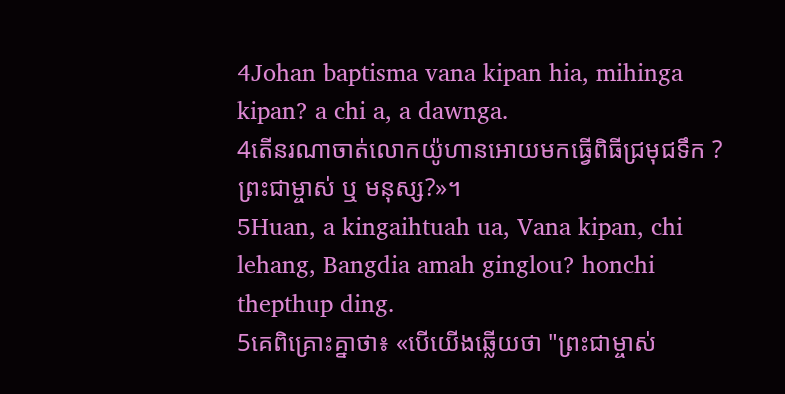4Johan baptisma vana kipan hia, mihinga kipan? a chi a, a dawnga.
4តើនរណាចាត់លោកយ៉ូហានអោយមកធ្វើពិធីជ្រមុជទឹក ? ព្រះជាម្ចាស់ ឬ មនុស្ស?»។
5Huan, a kingaihtuah ua, Vana kipan, chi lehang, Bangdia amah ginglou? honchi thepthup ding.
5គេពិគ្រោះគ្នាថា៖ «បើយើងឆ្លើយថា "ព្រះជាម្ចាស់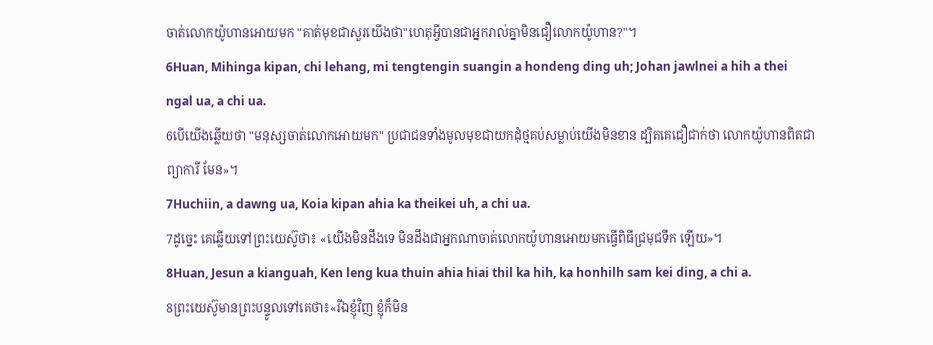ចាត់លោកយ៉ូហានអោយមក "គាត់មុខជាសួរយើងថា"ហេតុអ្វីបានជាអ្នករាល់គ្នាមិនជឿលោកយ៉ូហាន?"។
6Huan, Mihinga kipan, chi lehang, mi tengtengin suangin a hondeng ding uh; Johan jawlnei a hih a thei ngal ua, a chi ua.
6បើយើងឆ្លើយថា "មនុស្សចាត់លោកអោយមក" ប្រជាជនទាំងមូលមុខជាយកដុំថ្មគប់សម្លាប់យើងមិនខាន ដ្បិតគេជឿជាក់ថា លោកយ៉ូហានពិតជាព្យាការី មែន»។
7Huchiin, a dawng ua, Koia kipan ahia ka theikei uh, a chi ua.
7ដូច្នេះ គេឆ្លើយទៅព្រះយេស៊ូថា៖ «យើងមិនដឹងទេ មិនដឹងជាអ្នកណាចាត់លោកយ៉ូហានអោយមកធ្វើពិធីជ្រមុជទឹក ឡើយ»។
8Huan, Jesun a kianguah, Ken leng kua thuin ahia hiai thil ka hih, ka honhilh sam kei ding, a chi a.
8ព្រះយេស៊ូមានព្រះបន្ទូលទៅគេថា៖«រីឯខ្ញុំវិញ ខ្ញុំក៏មិន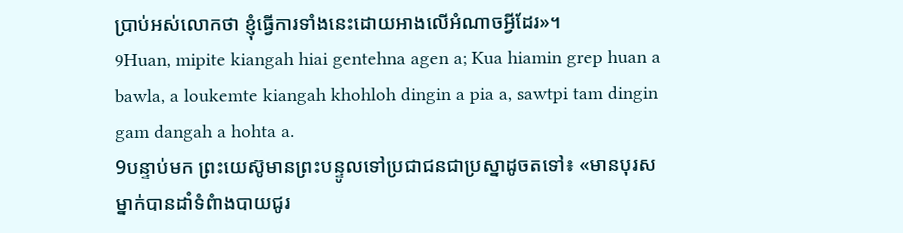ប្រាប់អស់លោកថា ខ្ញុំធ្វើការទាំងនេះដោយអាងលើអំណាចអ្វីដែរ»។
9Huan, mipite kiangah hiai gentehna agen a; Kua hiamin grep huan a bawla, a loukemte kiangah khohloh dingin a pia a, sawtpi tam dingin gam dangah a hohta a.
9បន្ទាប់មក ព្រះយេស៊ូមានព្រះបន្ទូលទៅប្រជាជនជាប្រស្នាដូចតទៅ៖ «មានបុរសម្នាក់បានដាំទំពំាងបាយជូរ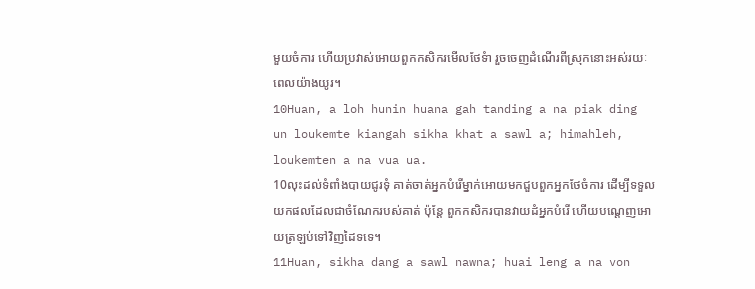មួយចំការ ហើយប្រវាស់អោយពួកកសិករមើលថែទំា រួចចេញដំណើរពីស្រុកនោះអស់រយៈពេលយ៉ាងយូរ។
10Huan, a loh hunin huana gah tanding a na piak ding un loukemte kiangah sikha khat a sawl a; himahleh, loukemten a na vua ua.
10លុះដល់ទំពាំងបាយជូរទុំ គាត់ចាត់អ្នកបំរើម្នាក់អោយមកជួបពួកអ្នកថែចំការ ដើម្បីទទួលយកផលដែលជាចំណែករបស់គាត់ ប៉ុន្ដែ ពួកកសិករបានវាយដំអ្នកបំរើ ហើយបណ្ដេញអោយត្រឡប់ទៅវិញដៃទទេ។
11Huan, sikha dang a sawl nawna; huai leng a na von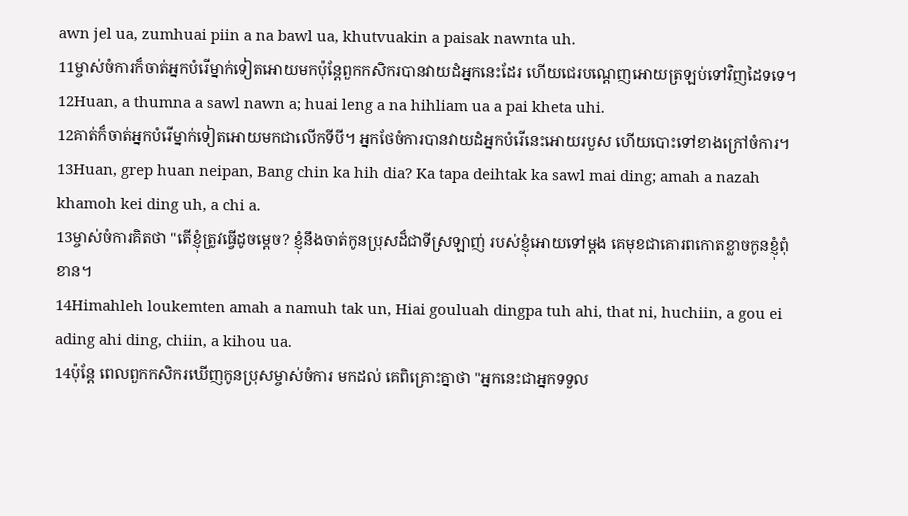awn jel ua, zumhuai piin a na bawl ua, khutvuakin a paisak nawnta uh.
11ម្ចាស់ចំការក៏ចាត់អ្នកបំរើម្នាក់ទៀតអោយមកប៉ុន្ដែពួកកសិករបានវាយដំអ្នកនេះដែរ ហើយជេរបណ្ដេញអោយត្រឡប់ទៅវិញដៃទទេ។
12Huan, a thumna a sawl nawn a; huai leng a na hihliam ua a pai kheta uhi.
12គាត់ក៏ចាត់អ្នកបំរើម្នាក់ទៀតអោយមកជាលើកទីបី។ អ្នកថែចំការបានវាយដំអ្នកបំរើនេះអោយរបួស ហើយបោះទៅខាងក្រៅចំការ។
13Huan, grep huan neipan, Bang chin ka hih dia? Ka tapa deihtak ka sawl mai ding; amah a nazah khamoh kei ding uh, a chi a.
13ម្ចាស់ចំការគិតថា "តើខ្ញុំត្រូវធ្វើដូចម្ដេច? ខ្ញុំនឹងចាត់កូនប្រុសដ៏ជាទីស្រឡាញ់ របស់ខ្ញុំអោយទៅម្ដង គេមុខជាគោរពកោតខ្លាចកូនខ្ញុំពុំខាន។
14Himahleh loukemten amah a namuh tak un, Hiai gouluah dingpa tuh ahi, that ni, huchiin, a gou ei ading ahi ding, chiin, a kihou ua.
14ប៉ុន្ដែ ពេលពួកកសិករឃើញកូនប្រុសម្ចាស់ចំការ មកដល់ គេពិគ្រោះគ្នាថា "អ្នកនេះជាអ្នកទទួល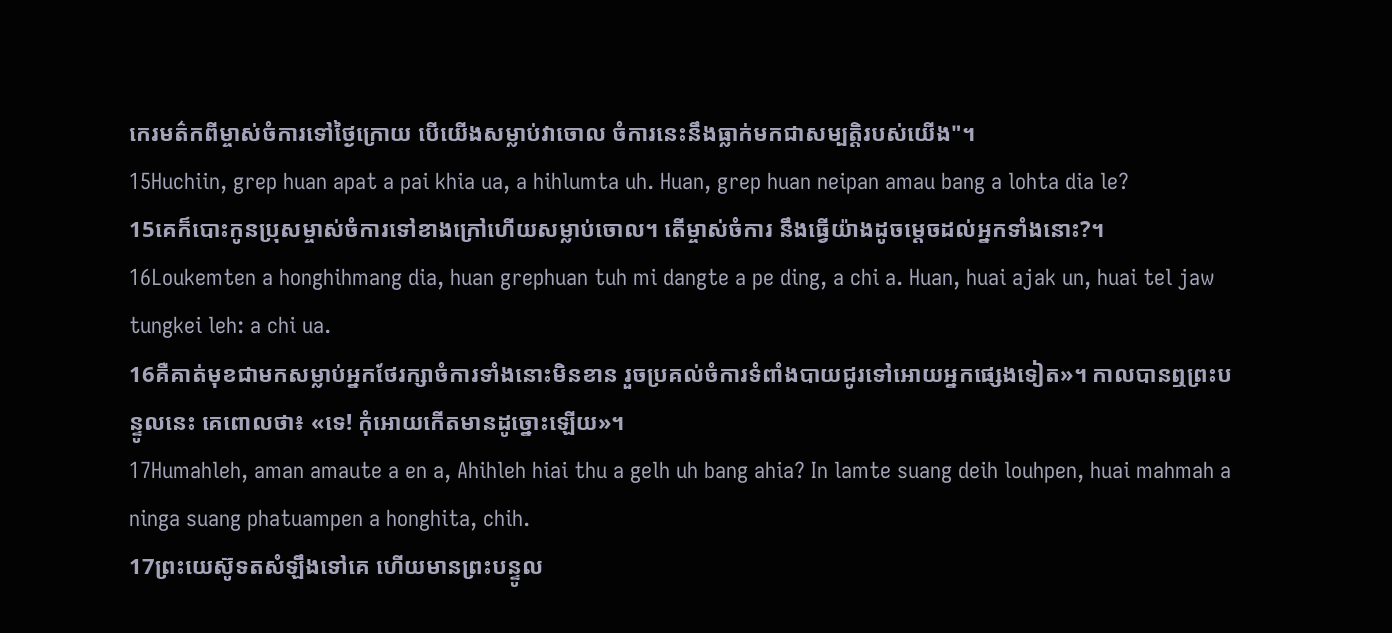កេរមត៌កពីម្ចាស់ចំការទៅថ្ងៃក្រោយ បើយើងសម្លាប់វាចោល ចំការនេះនឹងធ្លាក់មកជាសម្បត្ដិរបស់យើង"។
15Huchiin, grep huan apat a pai khia ua, a hihlumta uh. Huan, grep huan neipan amau bang a lohta dia le?
15គេក៏បោះកូនប្រុសម្ចាស់ចំការទៅខាងក្រៅហើយសម្លាប់ចោល។ តើម្ចាស់ចំការ នឹងធ្វើយ៉ាងដូចម្ដេចដល់អ្នកទាំងនោះ?។
16Loukemten a honghihmang dia, huan grephuan tuh mi dangte a pe ding, a chi a. Huan, huai ajak un, huai tel jaw tungkei leh: a chi ua.
16គឺគាត់មុខជាមកសម្លាប់អ្នកថែរក្សាចំការទាំងនោះមិនខាន រួចប្រគល់ចំការទំពាំងបាយជូរទៅអោយអ្នកផ្សេងទៀត»។ កាលបានឮព្រះបន្ទូលនេះ គេពោលថា៖ «ទេ! កុំអោយកើតមានដូច្នោះឡើយ»។
17Humahleh, aman amaute a en a, Ahihleh hiai thu a gelh uh bang ahia? In lamte suang deih louhpen, huai mahmah a ninga suang phatuampen a honghita, chih.
17ព្រះយេស៊ូទតសំឡឹងទៅគេ ហើយមានព្រះបន្ទូល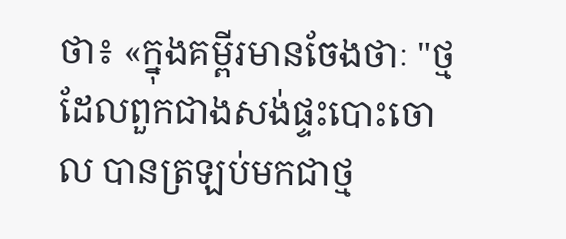ថា៖ «ក្នុងគម្ពីរមានចែងថាៈ "ថ្មដែលពួកជាងសង់ផ្ទះបោះចោល បានត្រឡប់មកជាថ្ម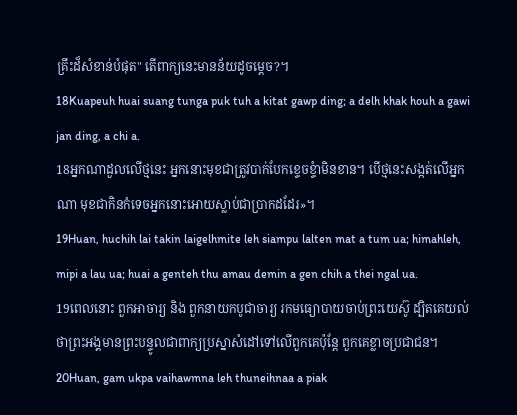គ្រឹះដ៏សំខាន់បំផុត" តើពាក្យនេះមានន័យដូចម្ដេច?។
18Kuapeuh huai suang tunga puk tuh a kitat gawp ding; a delh khak houh a gawi jan ding, a chi a.
18អ្នកណាដួលលើថ្មនេះ អ្នកនោះមុខជាត្រូវបាក់បែកខ្ទេចខ្ទំាមិនខាន។ បើថ្មនេះសង្កត់លើអ្នកណា មុខជាកិនកំទេចអ្នកនោះអោយស្លាប់ជាប្រាកដដែរ»។
19Huan, huchih lai takin laigelhmite leh siampu lalten mat a tum ua; himahleh, mipi a lau ua; huai a genteh thu amau demin a gen chih a thei ngal ua.
19ពេលនោះ ពួកអាចារ្យ និង ពួកនាយកបូជាចារ្យ រកមធ្យោបាយចាប់ព្រះយេស៊ូ ដ្បិតគេយល់ថាព្រះអង្គមានព្រះបន្ទូលជាពាក្យប្រស្នាសំដៅទៅលើពួកគេប៉ុន្ដែ ពួកគេខ្លាចប្រជាជន។
20Huan, gam ukpa vaihawmna leh thuneihnaa a piak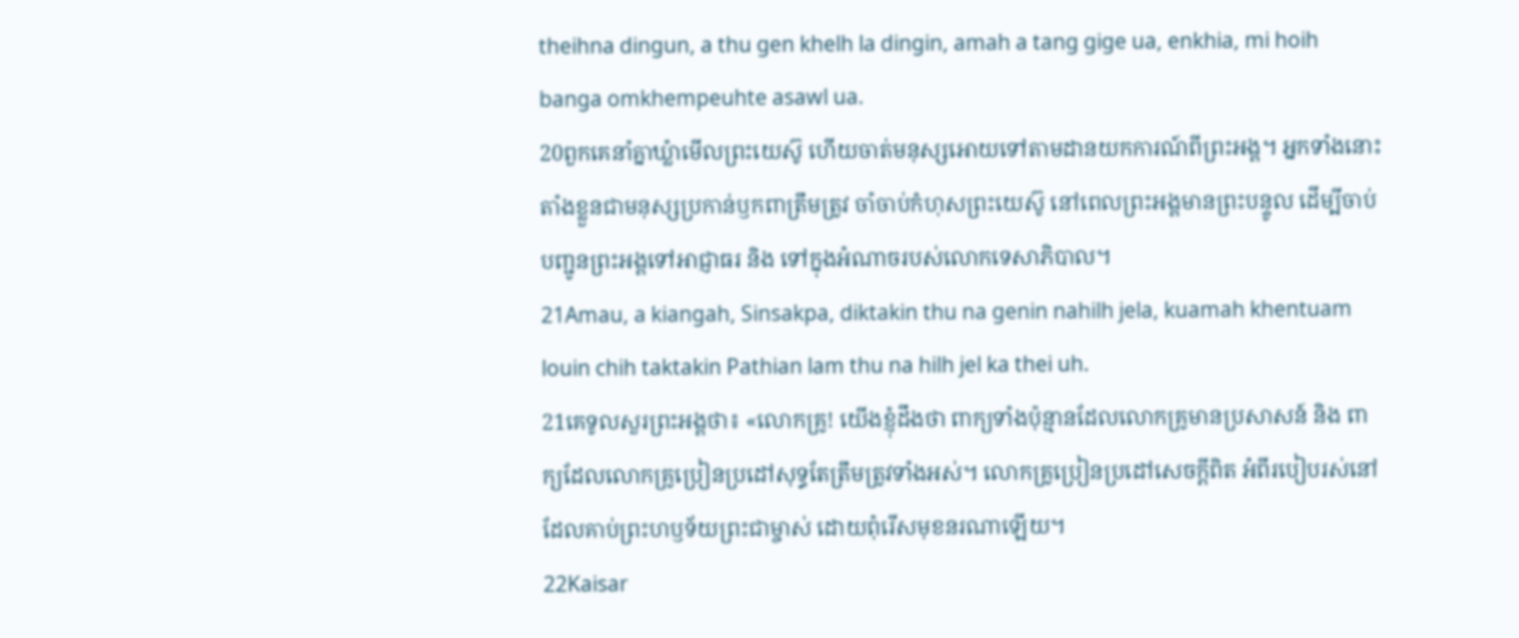theihna dingun, a thu gen khelh la dingin, amah a tang gige ua, enkhia, mi hoih banga omkhempeuhte asawl ua.
20ពួកគេនាំគ្នាឃ្លំាមើលព្រះយេស៊ូ ហើយចាត់មនុស្សអោយទៅតាមដានយកការណ៍ពីព្រះអង្គ។ អ្នកទាំងនោះតាំងខ្លួនជាមនុស្សប្រកាន់ឫកពាត្រឹមត្រូវ ចាំចាប់កំហុសព្រះយេស៊ូ នៅពេលព្រះអង្គមានព្រះបន្ទូល ដើម្បីចាប់បញ្ជូនព្រះអង្គទៅអាជ្ញាធរ និង ទៅក្នុងអំណាចរបស់លោកទេសាភិបាល។
21Amau, a kiangah, Sinsakpa, diktakin thu na genin nahilh jela, kuamah khentuam louin chih taktakin Pathian lam thu na hilh jel ka thei uh.
21គេទូលសួរព្រះអង្គថា៖ «លោកគ្រូ! យើងខ្ញុំដឹងថា ពាក្យទាំងប៉ុន្មានដែលលោកគ្រូមានប្រសាសន៍ និង ពាក្យដែលលោកគ្រូប្រៀនប្រដៅសុទ្ធតែត្រឹមត្រូវទាំងអស់។ លោកគ្រូប្រៀនប្រដៅសេចក្ដីពិត អំពីរបៀបរស់នៅដែលគាប់ព្រះហឫទ័យព្រះជាម្ចាស់ ដោយពុំរើសមុខនរណាឡើយ។
22Kaisar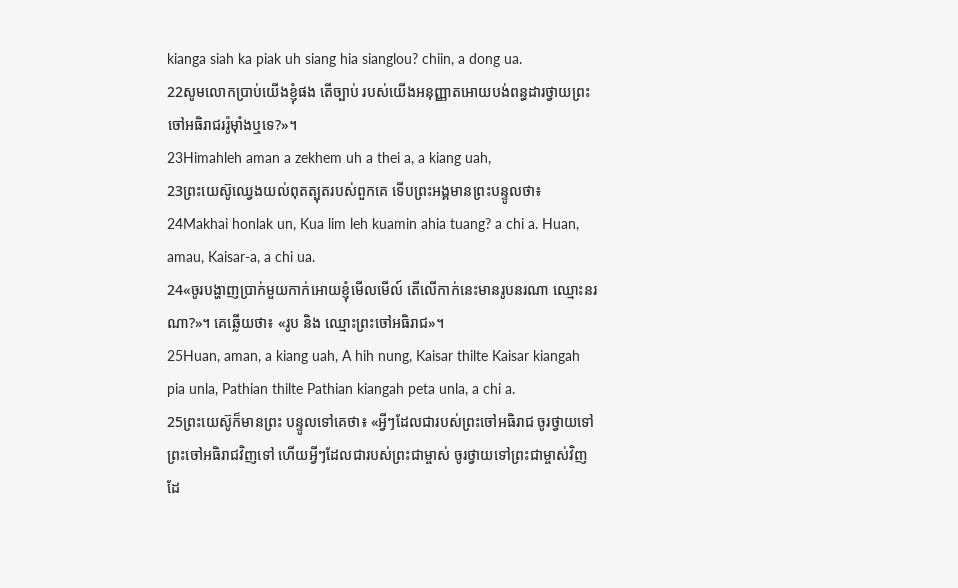kianga siah ka piak uh siang hia sianglou? chiin, a dong ua.
22សូមលោកប្រាប់យើងខ្ញុំផង តើច្បាប់ របស់យើងអនុញ្ញាតអោយបង់ពន្ធដារថ្វាយព្រះចៅអធិរាជររ៉ូម៉ាំងឬទេ?»។
23Himahleh aman a zekhem uh a thei a, a kiang uah,
23ព្រះយេស៊ូឈ្វេងយល់ពុតត្បុតរបស់ពួកគេ ទើបព្រះអង្គមានព្រះបន្ទូលថា៖
24Makhai honlak un, Kua lim leh kuamin ahia tuang? a chi a. Huan, amau, Kaisar-a, a chi ua.
24«ចូរបង្ហាញប្រាក់មួយកាក់អោយខ្ញុំមើលមើល៍ តើលើកាក់នេះមានរូបនរណា ឈ្មោះនរណា?»។ គេឆ្លើយថា៖ «រូប និង ឈ្មោះព្រះចៅអធិរាជ»។
25Huan, aman, a kiang uah, A hih nung, Kaisar thilte Kaisar kiangah pia unla, Pathian thilte Pathian kiangah peta unla, a chi a.
25ព្រះយេស៊ូក៏មានព្រះ បន្ទូលទៅគេថា៖ «អ្វីៗដែលជារបស់ព្រះចៅអធិរាជ ចូរថ្វាយទៅព្រះចៅអធិរាជវិញទៅ ហើយអ្វីៗដែលជារបស់ព្រះជាម្ចាស់ ចូរថ្វាយទៅព្រះជាម្ចាស់វិញដែ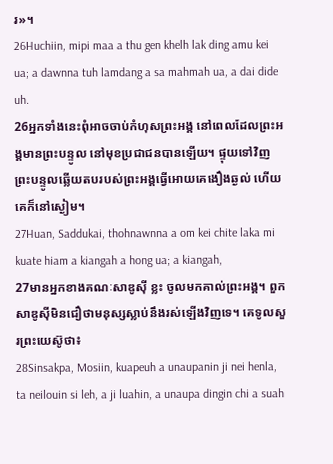រ»។
26Huchiin, mipi maa a thu gen khelh lak ding amu kei ua; a dawnna tuh lamdang a sa mahmah ua, a dai dide uh.
26អ្នកទាំងនេះពុំអាចចាប់កំហុសព្រះអង្គ នៅពេលដែលព្រះអង្គមានព្រះបន្ទូល នៅមុខប្រជាជនបានឡើយ។ ផ្ទុយទៅវិញ ព្រះបន្ទូលឆ្លើយតបរបស់ព្រះអង្គធ្វើអោយគេងឿងឆ្ងល់ ហើយគេក៏នៅស្ងៀម។
27Huan, Saddukai, thohnawnna a om kei chite laka mi kuate hiam a kiangah a hong ua; a kiangah,
27មានអ្នកខាងគណៈសាឌូស៊ី ខ្លះ ចូលមកគាល់ព្រះអង្គ។ ពួកសាឌូស៊ីមិនជឿថាមនុស្សស្លាប់នឹងរស់ឡើងវិញទេ។ គេទូលសួរព្រះយេស៊ូថា៖
28Sinsakpa, Mosiin, kuapeuh a unaupanin ji nei henla, ta neilouin si leh, a ji luahin, a unaupa dingin chi a suah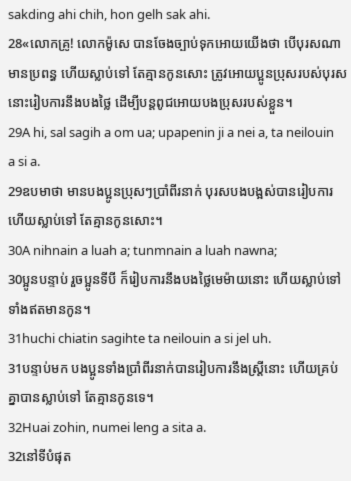sakding ahi chih, hon gelh sak ahi.
28«លោកគ្រូ! លោកម៉ូសេ បានចែងច្បាប់ទុកអោយយើងថា បើបុរសណាមានប្រពន្ធ ហើយស្លាប់ទៅ តែគ្មានកូនសោះ ត្រូវអោយប្អូនប្រុសរបស់បុរសនោះរៀបការនឹងបងថ្លៃ ដើម្បីបន្ដពូជអោយបងប្រុសរបស់ខ្លួន។
29A hi, sal sagih a om ua; upapenin ji a nei a, ta neilouin a si a.
29ឧបមាថា មានបងប្អូនប្រុសៗប្រាំពីរនាក់ បុរសបងបង្អស់បានរៀបការ ហើយស្លាប់ទៅ តែគ្មានកូនសោះ។
30A nihnain a luah a; tunmnain a luah nawna;
30ប្អូនបន្ទាប់ រួចប្អូនទីបី ក៏រៀបការនឹងបងថ្លៃមេម៉ាយនោះ ហើយស្លាប់ទៅ ទាំងឥតមានកូន។
31huchi chiatin sagihte ta neilouin a si jel uh.
31បន្ទាប់មក បងប្អូនទាំងប្រាំពីរនាក់បានរៀបការនឹងស្ដ្រីនោះ ហើយគ្រប់គ្នាបានស្លាប់ទៅ តែគ្មានកូនទេ។
32Huai zohin, numei leng a sita a.
32នៅទីបំផុត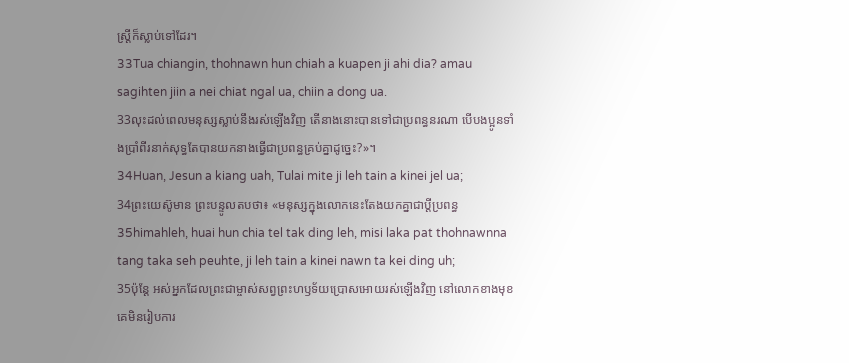ស្ដ្រីក៏ស្លាប់ទៅដែរ។
33Tua chiangin, thohnawn hun chiah a kuapen ji ahi dia? amau sagihten jiin a nei chiat ngal ua, chiin a dong ua.
33លុះដល់ពេលមនុស្សស្លាប់នឹងរស់ឡើងវិញ តើនាងនោះបានទៅជាប្រពន្ធនរណា បើបងប្អូនទាំងប្រាំពីរនាក់សុទ្ធតែបានយកនាងធ្វើជាប្រពន្ធគ្រប់គ្នាដូច្នេះ?»។
34Huan, Jesun a kiang uah, Tulai mite ji leh tain a kinei jel ua;
34ព្រះយេស៊ូមាន ព្រះបន្ទូលតបថា៖ «មនុស្សក្នុងលោកនេះតែងយកគ្នាជាប្ដីប្រពន្ធ
35himahleh, huai hun chia tel tak ding leh, misi laka pat thohnawnna tang taka seh peuhte, ji leh tain a kinei nawn ta kei ding uh;
35ប៉ុន្ដែ អស់អ្នកដែលព្រះជាម្ចាស់សព្វព្រះហឫទ័យប្រោសអោយរស់ឡើងវិញ នៅលោកខាងមុខគេមិនរៀបការ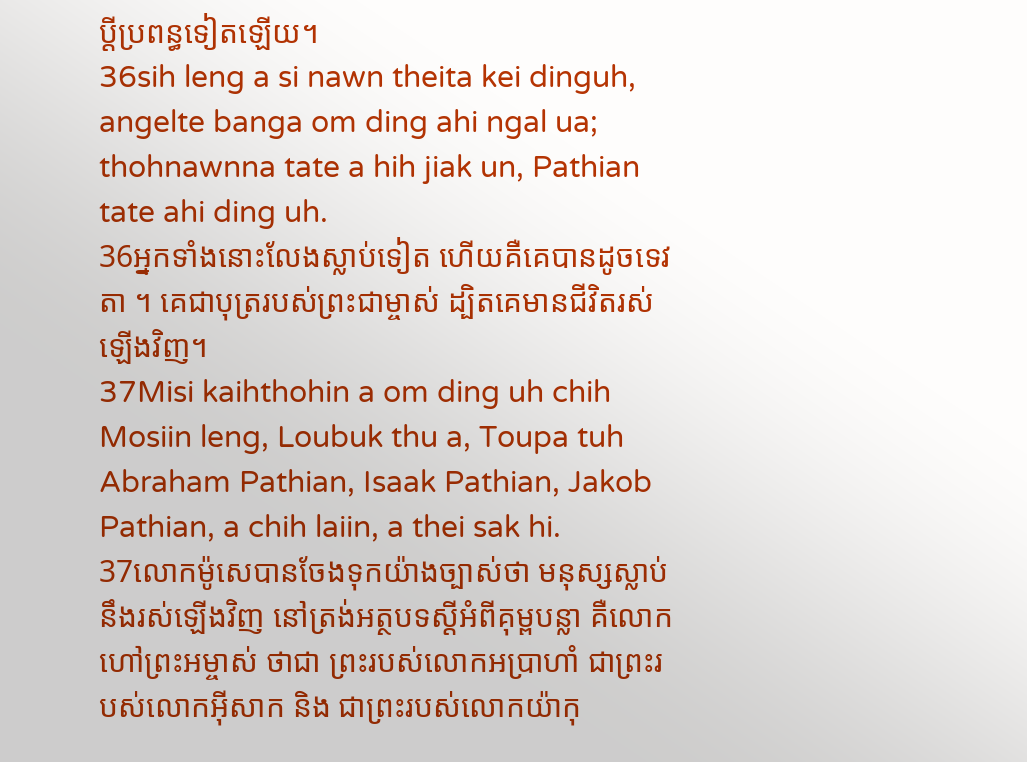ប្ដីប្រពន្ធទៀតឡើយ។
36sih leng a si nawn theita kei dinguh, angelte banga om ding ahi ngal ua; thohnawnna tate a hih jiak un, Pathian tate ahi ding uh.
36អ្នកទាំងនោះលែងស្លាប់ទៀត ហើយគឺគេបានដូចទេវតា ។ គេជាបុត្ររបស់ព្រះជាម្ចាស់ ដ្បិតគេមានជីវិតរស់ឡើងវិញ។
37Misi kaihthohin a om ding uh chih Mosiin leng, Loubuk thu a, Toupa tuh Abraham Pathian, Isaak Pathian, Jakob Pathian, a chih laiin, a thei sak hi.
37លោកម៉ូសេបានចែងទុកយ៉ាងច្បាស់ថា មនុស្សស្លាប់នឹងរស់ឡើងវិញ នៅត្រង់អត្ថបទស្ដីអំពីគុម្ពបន្លា គឺលោកហៅព្រះអម្ចាស់ ថាជា ព្រះរបស់លោកអប្រាហាំ ជាព្រះរបស់លោកអ៊ីសាក និង ជាព្រះរបស់លោកយ៉ាកុ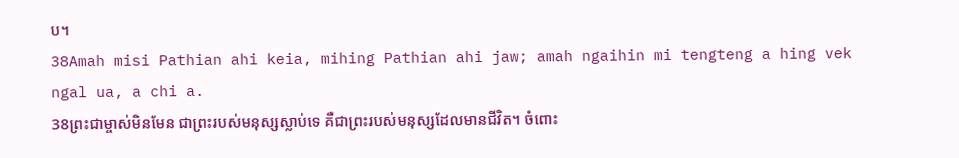ប។
38Amah misi Pathian ahi keia, mihing Pathian ahi jaw; amah ngaihin mi tengteng a hing vek ngal ua, a chi a.
38ព្រះជាម្ចាស់មិនមែន ជាព្រះរបស់មនុស្សស្លាប់ទេ គឺជាព្រះរបស់មនុស្សដែលមានជីវិត។ ចំពោះ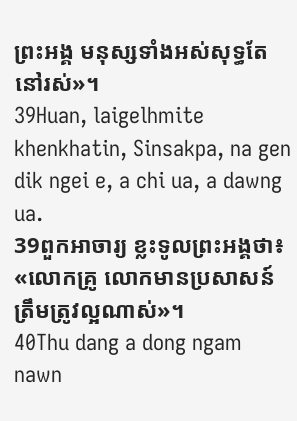ព្រះអង្គ មនុស្សទាំងអស់សុទ្ធតែនៅរស់»។
39Huan, laigelhmite khenkhatin, Sinsakpa, na gen dik ngei e, a chi ua, a dawng ua.
39ពួកអាចារ្យ ខ្លះទូលព្រះអង្គថា៖ «លោកគ្រូ លោកមានប្រសាសន៍ត្រឹមត្រូវល្អណាស់»។
40Thu dang a dong ngam nawn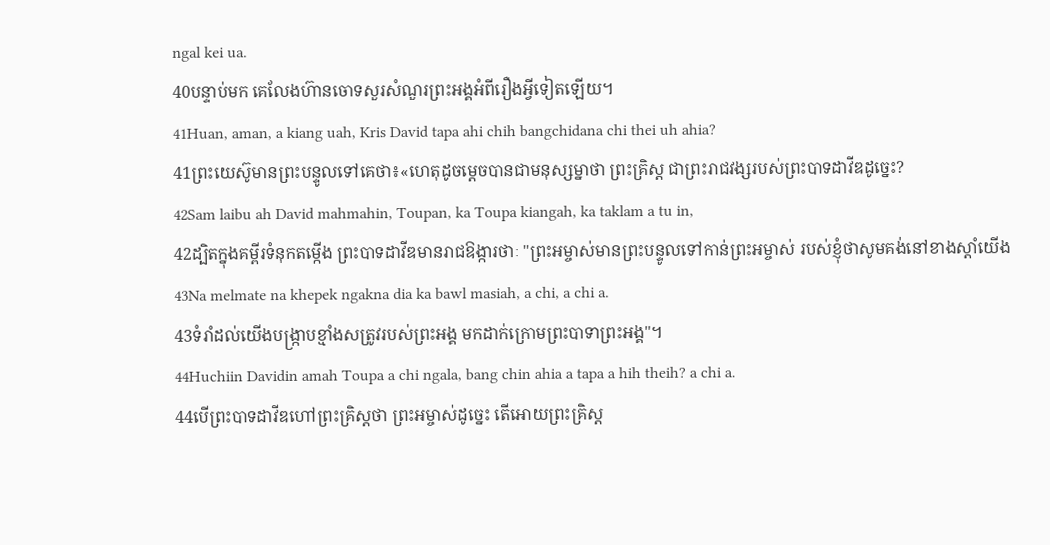ngal kei ua.
40បន្ទាប់មក គេលែងហ៊ានចោទសួរសំណួរព្រះអង្គអំពីរឿងអ្វីទៀតឡើយ។
41Huan, aman, a kiang uah, Kris David tapa ahi chih bangchidana chi thei uh ahia?
41ព្រះយេស៊ូមានព្រះបន្ទូលទៅគេថា៖«ហេតុដូចម្ដេចបានជាមនុស្សម្នាថា ព្រះគ្រិស្ដ ជាព្រះរាជវង្សរបស់ព្រះបាទដាវីឌដូច្នេះ?
42Sam laibu ah David mahmahin, Toupan, ka Toupa kiangah, ka taklam a tu in,
42ដ្បិតក្នុងគម្ពីរទំនុកតម្កើង ព្រះបាទដាវីឌមានរាជឱង្ការថាៈ "ព្រះអម្ចាស់មានព្រះបន្ទូលទៅកាន់ព្រះអម្ចាស់ របស់ខ្ញុំថាសូមគង់នៅខាងស្ដាំយើង
43Na melmate na khepek ngakna dia ka bawl masiah, a chi, a chi a.
43ទំរាំដល់យើងបង្ក្រាបខ្មាំងសត្រូវរបស់ព្រះអង្គ មកដាក់ក្រោមព្រះបាទាព្រះអង្គ"។
44Huchiin Davidin amah Toupa a chi ngala, bang chin ahia a tapa a hih theih? a chi a.
44បើព្រះបាទដាវីឌហៅព្រះគ្រិស្ដថា ព្រះអម្ចាស់ដូច្នេះ តើអោយព្រះគ្រិស្ដ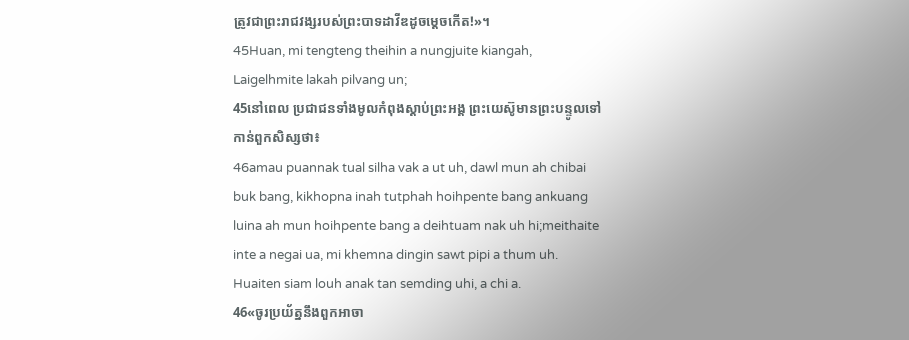ត្រូវជាព្រះរាជវង្សរបស់ព្រះបាទដាវីឌដូចម្ដេចកើត!»។
45Huan, mi tengteng theihin a nungjuite kiangah, Laigelhmite lakah pilvang un;
45នៅពេល ប្រជាជនទាំងមូលកំពុងស្ដាប់ព្រះអង្គ ព្រះយេស៊ូមានព្រះបន្ទូលទៅកាន់ពួកសិស្សថា៖
46amau puannak tual silha vak a ut uh, dawl mun ah chibai buk bang, kikhopna inah tutphah hoihpente bang ankuang luina ah mun hoihpente bang a deihtuam nak uh hi;meithaite inte a negai ua, mi khemna dingin sawt pipi a thum uh. Huaiten siam louh anak tan semding uhi, a chi a.
46«ចូរប្រយ័ត្ននឹងពួកអាចា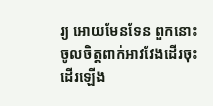រ្យ អោយមែនទែន ពួកនោះចូលចិត្ដពាក់អាវវែងដើរចុះដើរឡើង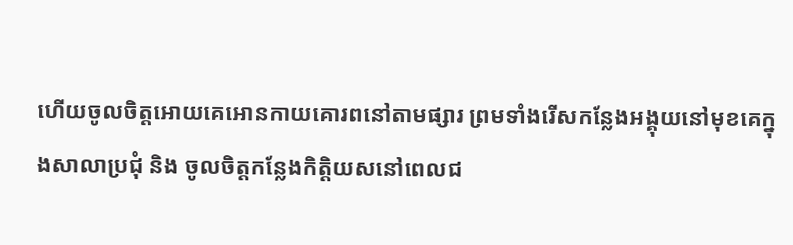ហើយចូលចិត្ដអោយគេអោនកាយគោរពនៅតាមផ្សារ ព្រមទាំងរើសកន្លែងអង្គុយនៅមុខគេក្នុងសាលាប្រជុំ និង ចូលចិត្ដកន្លែងកិត្ដិយសនៅពេលជ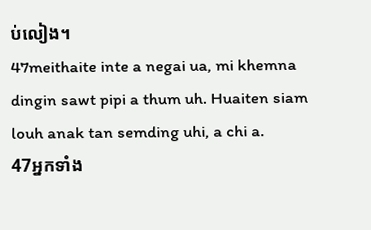ប់លៀង។
47meithaite inte a negai ua, mi khemna dingin sawt pipi a thum uh. Huaiten siam louh anak tan semding uhi, a chi a.
47អ្នកទាំង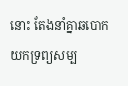នោះ តែងនាំគ្នាឆបោកយកទ្រព្យសម្ប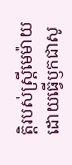ត្ដិរបស់ស្ដ្រីមេម៉ាយ ដោយធ្វើឫកជាសូ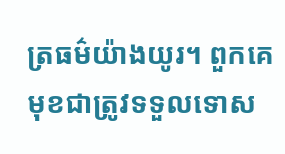ត្រធម៌យ៉ាងយូរ។ ពួកគេមុខជាត្រូវទទួលទោស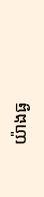យ៉ាងធ្ង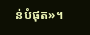ន់បំផុត»។